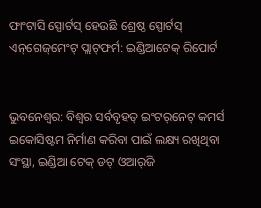ଫାଂଟାସି ସ୍ପୋର୍ଟସ୍ ହେଉଛି ଶ୍ରେଷ୍ଠ ସ୍ପୋର୍ଟସ୍ ଏନ୍‌ଗେଜ୍‌ମେଂଟ୍ ପ୍ଲାଟ୍‌ଫର୍ମ: ଇଣ୍ଡିଆଟେକ୍ ରିପୋର୍ଟ


ଭୁବନେଶ୍ୱର: ବିଶ୍ୱର ସର୍ବବୃହତ୍ ଇଂଟର୍‌ନେଟ୍ କମର୍ସ ଇକୋସିଷ୍ଟମ ନିର୍ମାଣ କରିବା ପାଇଁ ଲକ୍ଷ୍ୟ ରଖିଥିବା ସଂସ୍ଥା, ଇଣ୍ଡିଆ ଟେକ୍ ଡଟ୍ ଓଆର୍‌ଜି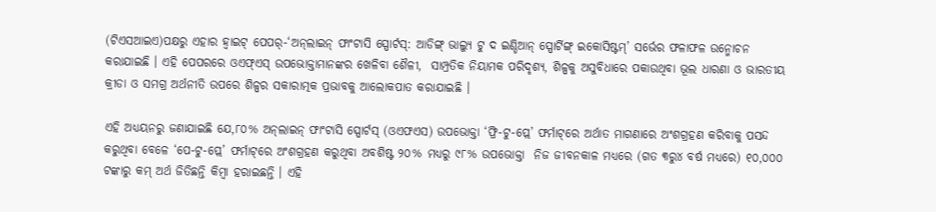(ଟିଏସଆଇଏ)ପକ୍ଷରୁ ଏହାର ହ୍ୱାଇଟ୍ ପେପର୍‌-‘ଅନ୍‌ଲାଇନ୍ ଫାଂଟାସି ସ୍ପୋର୍ଟସ୍‌: ଆଡିଙ୍ଗ୍ ଭାଲ୍ୟୁ ଟୁ ଦ ଇଣ୍ଡିଆନ୍ ସ୍ପୋର୍ଟିଙ୍ଗ୍ ଇକୋସିଷ୍ଟମ୍‌’ ସର୍ଭେର ଫଳାଫଳ ଉନ୍ମୋଚନ କରାଯାଇଛି । ଏହି ପେପରରେ ଓଏଫ୍‌ଏସ୍ ଉପଭୋକ୍ତାମାନଙ୍କର ଖେଳିବା ଶୈଳୀ,  ସାମ୍ପ୍ରତିକ ନିୟାମକ ପରିଦୃଶ୍ୟ, ଶିଳ୍ପକୁ ଅସୁବିଧାରେ ପକାଉଥିବା ଭୂଲ ଧାରଣା ଓ ଭାରତୀୟ କ୍ରୀଡା ଓ ସମଗ୍ର ଅର୍ଥନୀତି ଉପରେ ଶିଳ୍ପର ସକାରାତ୍ମକ ପ୍ରଭାବକୁ ଆଲୋକପାତ କରାଯାଇଛି ।

ଏହି ଅଧ୍ୟୟନରୁ ଜଣାଯାଇଛି ଯେ,୮୦% ଅନ୍‌ଲାଇନ୍ ଫାଂଟାସି ସ୍ପୋର୍ଟସ୍ (ଓଏଫଏସ) ଉପଭୋକ୍ତା ‘ଫ୍ରି-ଟୁ-ପ୍ଲେ’ ଫର୍ମାଟ୍‌ରେ ଅର୍ଥାତ ମାଗଣାରେ ଅଂଶଗ୍ରହଣ କରିବାକୁ ପସନ୍ଦ କରୁଥିବା ବେଳେ ‘ପେ-ଟୁ-ପ୍ଲେ’ ଫର୍ମାଟ୍‌ରେ ଅଂଶଗ୍ରହଣ କରୁଥିବା ଅବଶିଷ୍ଟ ୨୦% ମଧ୍ୟରୁ ୯୮% ଉପଭୋକ୍ତା  ନିଜ ଜୀବନକାଳ ମଧ୍ୟରେ (ଗତ ୩ରୁ୪ ବର୍ଷ ମଧ୍ୟରେ) ୧୦,୦୦୦ ଟଙ୍କାରୁ କମ୍ ଅର୍ଥ ଜିତିଛନ୍ତି କିମ୍ବା ହରାଇଛନ୍ତି । ଏହି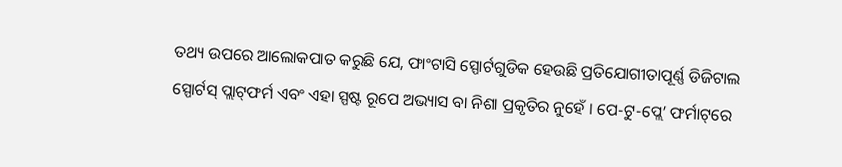ତଥ୍ୟ ଉପରେ ଆଲୋକପାତ କରୁଛି ଯେ, ଫାଂଟାସି ସ୍ପୋର୍ଟଗୁଡିକ ହେଉଛି ପ୍ରତିଯୋଗୀତାପୂର୍ଣ୍ଣ ଡିଜିଟାଲ ସ୍ପୋର୍ଟସ୍ ପ୍ଲାଟ୍‌ଫର୍ମ ଏବଂ ଏହା ସ୍ପଷ୍ଟ ରୂପେ ଅଭ୍ୟାସ ବା ନିଶା ପ୍ରକୃତିର ନୁହେଁ । ପେ-ଟୁ-ପ୍ଲେ’ ଫର୍ମାଟ୍‌ରେ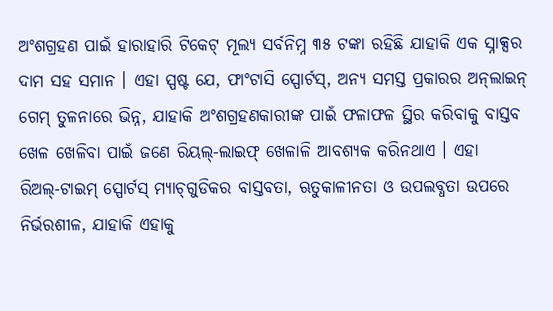ଅଂଶଗ୍ରହଣ ପାଇଁ ହାରାହାରି ଟିକେଟ୍ ମୂଲ୍ୟ ସର୍ବନିମ୍ନ ୩୫ ଟଙ୍କା ରହିଛି ଯାହାକି ଏକ ସ୍ନାକ୍ସର ଦାମ ସହ ସମାନ । ଏହା ସ୍ପଷ୍ଟ ଯେ, ଫାଂଟାସି ସ୍ପୋର୍ଟସ୍‌, ଅନ୍ୟ ସମସ୍ତ ପ୍ରକାରର ଅନ୍‌ଲାଇନ୍ ଗେମ୍ ତୁଳନାରେ ଭିନ୍ନ, ଯାହାକି ଅଂଶଗ୍ରହଣକାରୀଙ୍କ ପାଇଁ ଫଳାଫଳ ସ୍ଥିର କରିବାକୁ ବାସ୍ତବ ଖେଳ ଖେଳିବା ପାଇଁ ଜଣେ ରିୟଲ୍‌-ଲାଇଫ୍ ଖେଳାଳି ଆବଶ୍ୟକ କରିନଥାଏ । ଏହା ରିଅଲ୍‌-ଟାଇମ୍ ସ୍ପୋର୍ଟସ୍ ମ୍ୟାଚ୍‌ଗୁଡିକର ବାସ୍ତବତା, ଋତୁକାଳୀନତା ଓ ଉପଲବ୍ଧତା ଉପରେ ନିର୍ଭରଶୀଳ, ଯାହାକି ଏହାକୁ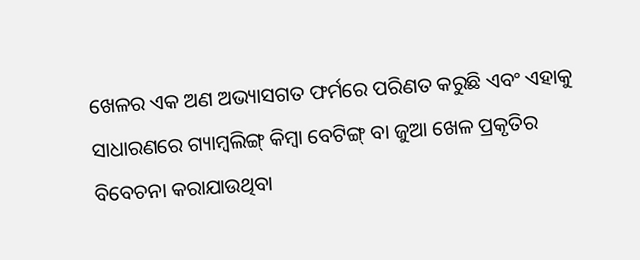ଖେଳର ଏକ ଅଣ ଅଭ୍ୟାସଗତ ଫର୍ମରେ ପରିଣତ କରୁଛି ଏବଂ ଏହାକୁ ସାଧାରଣରେ ଗ୍ୟାମ୍ବଲିଙ୍ଗ୍ କିମ୍ବା ବେଟିଙ୍ଗ୍ ବା ଜୁଆ ଖେଳ ପ୍ରକୃତିର ବିବେଚନା କରାଯାଉଥିବା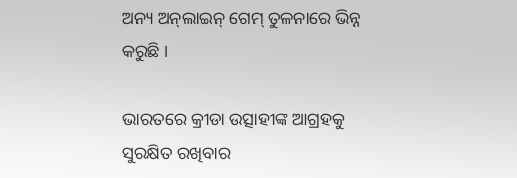ଅନ୍ୟ ଅନ୍‌ଲାଇନ୍ ଗେମ୍ ତୁଳନାରେ ଭିନ୍ନ କରୁଛି ।

ଭାରତରେ କ୍ରୀଡା ଉତ୍ସାହୀଙ୍କ ଆଗ୍ରହକୁ ସୁରକ୍ଷିତ ରଖିବାର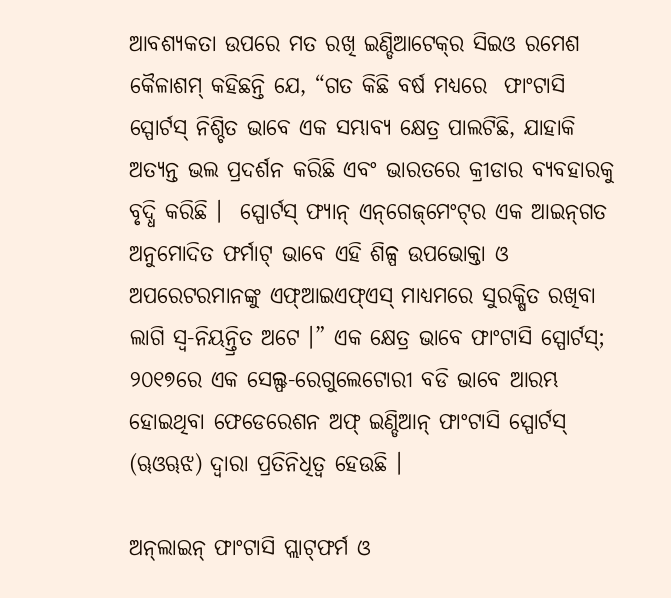ଆବଶ୍ୟକତା ଉପରେ ମତ ରଖି ଇଣ୍ଡିଆଟେକ୍‌ର ସିଇଓ ରମେଶ କୈଳାଶମ୍ କହିଛନ୍ତି ଯେ, “ଗତ କିଛି ବର୍ଷ ମଧ୍ୟରେ  ଫାଂଟାସି ସ୍ପୋର୍ଟସ୍ ନିଶ୍ଚିତ ଭାବେ ଏକ ସମ୍ଭାବ୍ୟ କ୍ଷେତ୍ର ପାଲଟିଛି, ଯାହାକି ଅତ୍ୟନ୍ତ ଭଲ ପ୍ରଦର୍ଶନ କରିଛି ଏବଂ ଭାରତରେ କ୍ରୀଡାର ବ୍ୟବହାରକୁ ବୃଦ୍ଧି କରିଛି ।  ସ୍ପୋର୍ଟସ୍ ଫ୍ୟାନ୍ ଏନ୍‌ଗେଜ୍‌ମେଂଟ୍‌ର ଏକ ଆଇନ୍‌ଗତ ଅନୁମୋଦିତ ଫର୍ମାଟ୍ ଭାବେ ଏହି ଶିଳ୍ପ ଉପଭୋକ୍ତା ଓ ଅପରେଟରମାନଙ୍କୁ ଏଫ୍‌ଆଇଏଫ୍‌ଏସ୍ ମାଧ୍ୟମରେ ସୁରକ୍ଷିତ ରଖିବା ଲାଗି ସ୍ୱ-ନିୟନ୍ତ୍ରିତ ଅଟେ ।” ଏକ କ୍ଷେତ୍ର ଭାବେ ଫାଂଟାସି ସ୍ପୋର୍ଟସ୍‌; ୨୦୧୭ରେ ଏକ ସେଲ୍ଫ-ରେଗୁଲେଟୋରୀ ବଡି ଭାବେ ଆରମ୍ଭ ହୋଇଥିବା ଫେଡେରେଶନ ଅଫ୍ ଇଣ୍ଡିଆନ୍ ଫାଂଟାସି ସ୍ପୋର୍ଟସ୍ (ୠଓୠଝ) ଦ୍ୱାରା ପ୍ରତିନିଧିତ୍ୱ ହେଉଛି ।

ଅନ୍‌ଲାଇନ୍ ଫାଂଟାସି ପ୍ଲାଟ୍‌ଫର୍ମ ଓ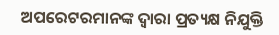ଅପରେଟରମାନଙ୍କ ଦ୍ୱାରା ପ୍ରତ୍ୟକ୍ଷ ନିଯୁକ୍ତି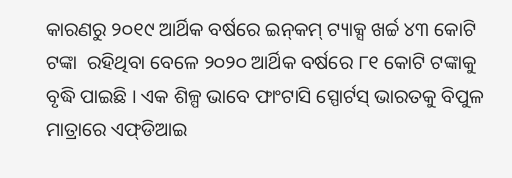କାରଣରୁ ୨୦୧୯ ଆର୍ଥିକ ବର୍ଷରେ ଇନ୍‌କମ୍ ଟ୍ୟାକ୍ସ ଖର୍ଚ୍ଚ ୪୩ କୋଟି ଟଙ୍କା  ରହିଥିବା ବେଳେ ୨୦୨୦ ଆର୍ଥିକ ବର୍ଷରେ ୮୧ କୋଟି ଟଙ୍କାକୁ ବୃଦ୍ଧି ପାଇଛି । ଏକ ଶିଳ୍ପ ଭାବେ ଫାଂଟାସି ସ୍ପୋର୍ଟସ୍ ଭାରତକୁ ବିପୁଳ ମାତ୍ରାରେ ଏଫ୍‌ଡିଆଇ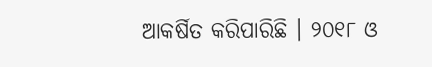ଆକର୍ଷିତ କରିପାରିଛି । ୨୦୧୮ ଓ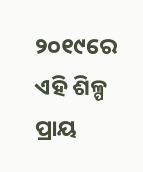୨୦୧୯ରେ ଏହି ଶିଳ୍ପ  ପ୍ରାୟ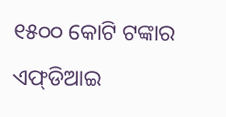୧୫୦୦ କୋଟି ଟଙ୍କାର ଏଫ୍‌ଡିଆଇ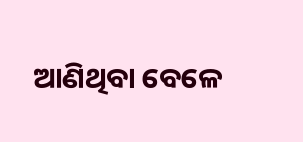ଆଣିଥିବା ବେଳେ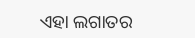ଏହା ଲଗାତର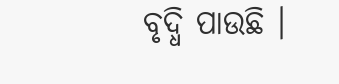ବୃଦ୍ଧି ପାଉଛି ।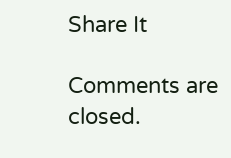Share It

Comments are closed.